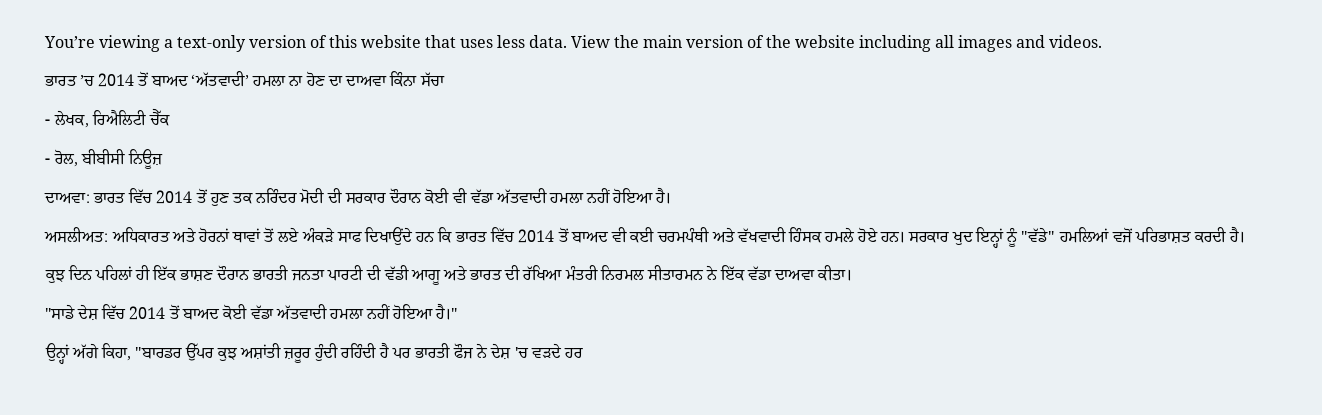You’re viewing a text-only version of this website that uses less data. View the main version of the website including all images and videos.
ਭਾਰਤ ’ਚ 2014 ਤੋਂ ਬਾਅਦ ‘ਅੱਤਵਾਦੀ’ ਹਮਲਾ ਨਾ ਹੋਣ ਦਾ ਦਾਅਵਾ ਕਿੰਨਾ ਸੱਚਾ
- ਲੇਖਕ, ਰਿਐਲਿਟੀ ਚੈੱਕ
- ਰੋਲ, ਬੀਬੀਸੀ ਨਿਊਜ਼
ਦਾਅਵਾ: ਭਾਰਤ ਵਿੱਚ 2014 ਤੋਂ ਹੁਣ ਤਕ ਨਰਿੰਦਰ ਮੋਦੀ ਦੀ ਸਰਕਾਰ ਦੌਰਾਨ ਕੋਈ ਵੀ ਵੱਡਾ ਅੱਤਵਾਦੀ ਹਮਲਾ ਨਹੀਂ ਹੋਇਆ ਹੈ।
ਅਸਲੀਅਤ: ਅਧਿਕਾਰਤ ਅਤੇ ਹੋਰਨਾਂ ਥਾਵਾਂ ਤੋਂ ਲਏ ਅੰਕੜੇ ਸਾਫ ਦਿਖਾਉਂਦੇ ਹਨ ਕਿ ਭਾਰਤ ਵਿੱਚ 2014 ਤੋਂ ਬਾਅਦ ਵੀ ਕਈ ਚਰਮਪੰਥੀ ਅਤੇ ਵੱਖਵਾਦੀ ਹਿੰਸਕ ਹਮਲੇ ਹੋਏ ਹਨ। ਸਰਕਾਰ ਖੁਦ ਇਨ੍ਹਾਂ ਨੂੰ "ਵੱਡੇ" ਹਮਲਿਆਂ ਵਜੋਂ ਪਰਿਭਾਸ਼ਤ ਕਰਦੀ ਹੈ।
ਕੁਝ ਦਿਨ ਪਹਿਲਾਂ ਹੀ ਇੱਕ ਭਾਸ਼ਣ ਦੌਰਾਨ ਭਾਰਤੀ ਜਨਤਾ ਪਾਰਟੀ ਦੀ ਵੱਡੀ ਆਗੂ ਅਤੇ ਭਾਰਤ ਦੀ ਰੱਖਿਆ ਮੰਤਰੀ ਨਿਰਮਲ ਸੀਤਾਰਮਨ ਨੇ ਇੱਕ ਵੱਡਾ ਦਾਅਵਾ ਕੀਤਾ।
"ਸਾਡੇ ਦੇਸ਼ ਵਿੱਚ 2014 ਤੋਂ ਬਾਅਦ ਕੋਈ ਵੱਡਾ ਅੱਤਵਾਦੀ ਹਮਲਾ ਨਹੀਂ ਹੋਇਆ ਹੈ।"
ਉਨ੍ਹਾਂ ਅੱਗੇ ਕਿਹਾ, "ਬਾਰਡਰ ਉੱਪਰ ਕੁਝ ਅਸ਼ਾਂਤੀ ਜ਼ਰੂਰ ਹੁੰਦੀ ਰਹਿੰਦੀ ਹੈ ਪਰ ਭਾਰਤੀ ਫੌਜ ਨੇ ਦੇਸ਼ 'ਚ ਵੜਦੇ ਹਰ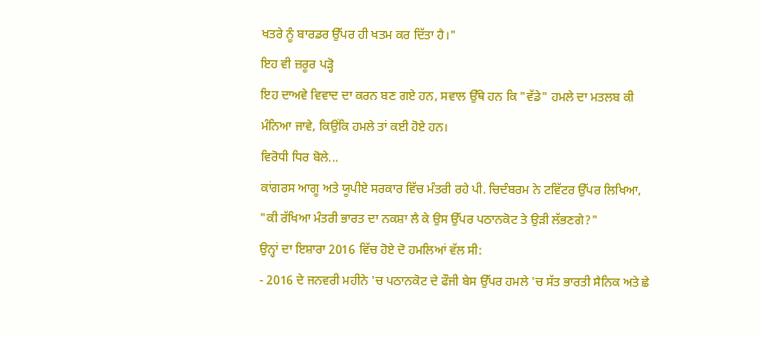ਖਤਰੇ ਨੂੰ ਬਾਰਡਰ ਉੱਪਰ ਹੀ ਖਤਮ ਕਰ ਦਿੱਤਾ ਹੈ।"
ਇਹ ਵੀ ਜ਼ਰੂਰ ਪੜ੍ਹੋ
ਇਹ ਦਾਅਵੇ ਵਿਵਾਦ ਦਾ ਕਰਨ ਬਣ ਗਏ ਹਨ, ਸਵਾਲ ਉੱਥੇ ਹਨ ਕਿ "ਵੱਡੇ" ਹਮਲੇ ਦਾ ਮਤਲਬ ਕੀ ਮੰਨਿਆ ਜਾਵੇ, ਕਿਉਂਕਿ ਹਮਲੇ ਤਾਂ ਕਈ ਹੋਏ ਹਨ।
ਵਿਰੋਧੀ ਧਿਰ ਬੋਲੇ...
ਕਾਂਗਰਸ ਆਗੂ ਅਤੇ ਯੂਪੀਏ ਸਰਕਾਰ ਵਿੱਚ ਮੰਤਰੀ ਰਹੇ ਪੀ. ਚਿਦੰਬਰਮ ਨੇ ਟਵਿੱਟਰ ਉੱਪਰ ਲਿਖਿਆ, "ਕੀ ਰੱਖਿਆ ਮੰਤਰੀ ਭਾਰਤ ਦਾ ਨਕਸ਼ਾ ਲੈ ਕੇ ਉਸ ਉੱਪਰ ਪਠਾਨਕੋਟ ਤੇ ਉੜੀ ਲੱਭਣਗੇ?"
ਉਨ੍ਹਾਂ ਦਾ ਇਸ਼ਾਰਾ 2016 ਵਿੱਚ ਹੋਏ ਦੋ ਹਮਲਿਆਂ ਵੱਲ ਸੀ:
- 2016 ਦੇ ਜਨਵਰੀ ਮਹੀਨੇ 'ਚ ਪਠਾਨਕੋਟ ਦੇ ਫੌਜੀ ਬੇਸ ਉੱਪਰ ਹਮਲੇ 'ਚ ਸੱਤ ਭਾਰਤੀ ਸੈਨਿਕ ਅਤੇ ਛੇ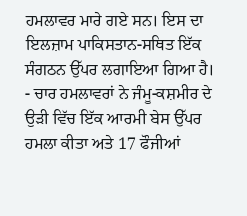ਹਮਲਾਵਰ ਮਾਰੇ ਗਏ ਸਨ। ਇਸ ਦਾ ਇਲਜ਼ਾਮ ਪਾਕਿਸਤਾਨ-ਸਥਿਤ ਇੱਕ ਸੰਗਠਨ ਉੱਪਰ ਲਗਾਇਆ ਗਿਆ ਹੈ।
- ਚਾਰ ਹਮਲਾਵਰਾਂ ਨੇ ਜੰਮੂ-ਕਸ਼ਮੀਰ ਦੇ ਉੜੀ ਵਿੱਚ ਇੱਕ ਆਰਮੀ ਬੇਸ ਉੱਪਰ ਹਮਲਾ ਕੀਤਾ ਅਤੇ 17 ਫੌਜੀਆਂ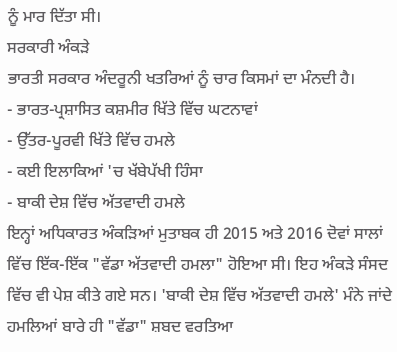ਨੂੰ ਮਾਰ ਦਿੱਤਾ ਸੀ।
ਸਰਕਾਰੀ ਅੰਕੜੇ
ਭਾਰਤੀ ਸਰਕਾਰ ਅੰਦਰੂਨੀ ਖਤਰਿਆਂ ਨੂੰ ਚਾਰ ਕਿਸਮਾਂ ਦਾ ਮੰਨਦੀ ਹੈ।
- ਭਾਰਤ-ਪ੍ਰਸ਼ਾਸਿਤ ਕਸ਼ਮੀਰ ਖਿੱਤੇ ਵਿੱਚ ਘਟਨਾਵਾਂ
- ਉੱਤਰ-ਪੂਰਵੀ ਖਿੱਤੇ ਵਿੱਚ ਹਮਲੇ
- ਕਈ ਇਲਾਕਿਆਂ 'ਚ ਖੱਬੇਪੱਖੀ ਹਿੰਸਾ
- ਬਾਕੀ ਦੇਸ਼ ਵਿੱਚ ਅੱਤਵਾਦੀ ਹਮਲੇ
ਇਨ੍ਹਾਂ ਅਧਿਕਾਰਤ ਅੰਕੜਿਆਂ ਮੁਤਾਬਕ ਹੀ 2015 ਅਤੇ 2016 ਦੋਵਾਂ ਸਾਲਾਂ ਵਿੱਚ ਇੱਕ-ਇੱਕ "ਵੱਡਾ ਅੱਤਵਾਦੀ ਹਮਲਾ" ਹੋਇਆ ਸੀ। ਇਹ ਅੰਕੜੇ ਸੰਸਦ ਵਿੱਚ ਵੀ ਪੇਸ਼ ਕੀਤੇ ਗਏ ਸਨ। 'ਬਾਕੀ ਦੇਸ਼ ਵਿੱਚ ਅੱਤਵਾਦੀ ਹਮਲੇ' ਮੰਨੇ ਜਾਂਦੇ ਹਮਲਿਆਂ ਬਾਰੇ ਹੀ "ਵੱਡਾ" ਸ਼ਬਦ ਵਰਤਿਆ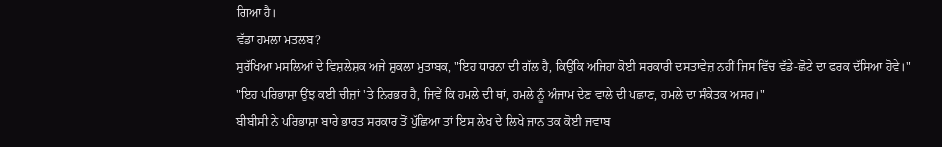ਗਿਆ ਹੈ।
ਵੱਡਾ ਹਮਲਾ ਮਤਲਬ?
ਸੁਰੱਖਿਆ ਮਸਲਿਆਂ ਦੇ ਵਿਸ਼ਲੇਸ਼ਕ ਅਜੇ ਸ਼ੁਕਲਾ ਮੁਤਾਬਕ, "ਇਹ ਧਾਰਨਾ ਦੀ ਗੱਲ ਹੈ, ਕਿਉਂਕਿ ਅਜਿਹਾ ਕੋਈ ਸਰਕਾਰੀ ਦਸਤਾਵੇਜ਼ ਨਹੀਂ ਜਿਸ ਵਿੱਚ ਵੱਡੇ-ਛੋਟੇ ਦਾ ਫਰਕ ਦੱਸਿਆ ਹੋਵੇ।"
"ਇਹ ਪਰਿਭਾਸ਼ਾ ਉਂਝ ਕਈ ਚੀਜ਼ਾਂ 'ਤੇ ਨਿਰਭਰ ਹੈ, ਜਿਵੇਂ ਕਿ ਹਮਲੇ ਦੀ ਥਾਂ, ਹਮਲੇ ਨੂੰ ਅੰਜਾਮ ਦੇਣ ਵਾਲੇ ਦੀ ਪਛਾਣ, ਹਮਲੇ ਦਾ ਸੰਕੇਤਕ ਅਸਰ।"
ਬੀਬੀਸੀ ਨੇ ਪਰਿਭਾਸ਼ਾ ਬਾਰੇ ਭਾਰਤ ਸਰਕਾਰ ਤੋਂ ਪੁੱਛਿਆ ਤਾਂ ਇਸ ਲੇਖ ਦੇ ਲਿਖੇ ਜਾਨ ਤਕ ਕੋਈ ਜਵਾਬ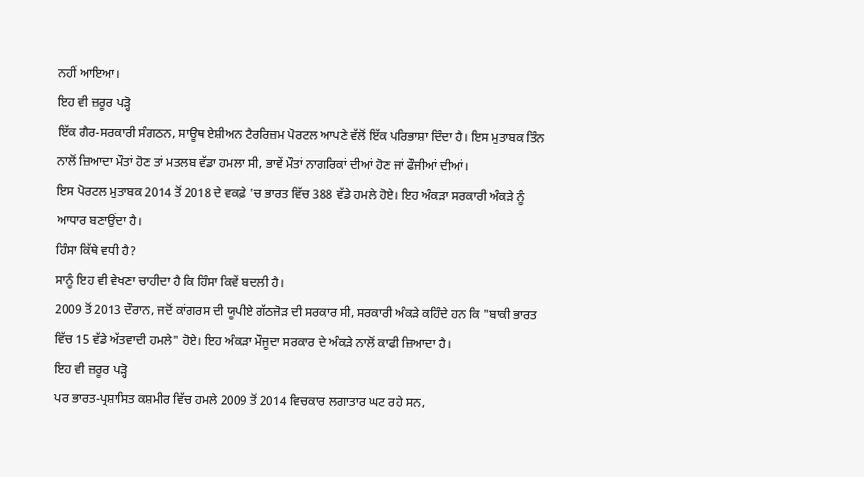ਨਹੀਂ ਆਇਆ।
ਇਹ ਵੀ ਜ਼ਰੂਰ ਪੜ੍ਹੋ
ਇੱਕ ਗੈਰ-ਸਰਕਾਰੀ ਸੰਗਠਨ, ਸਾਊਥ ਏਸ਼ੀਅਨ ਟੈਰਰਿਜ਼ਮ ਪੋਰਟਲ ਆਪਣੇ ਵੱਲੋਂ ਇੱਕ ਪਰਿਭਾਸ਼ਾ ਦਿੰਦਾ ਹੈ। ਇਸ ਮੁਤਾਬਕ ਤਿੰਨ ਨਾਲੋਂ ਜ਼ਿਆਦਾ ਮੌਤਾਂ ਹੋਣ ਤਾਂ ਮਤਲਬ ਵੱਡਾ ਹਮਲਾ ਸੀ, ਭਾਵੇਂ ਮੌਤਾਂ ਨਾਗਰਿਕਾਂ ਦੀਆਂ ਹੋਣ ਜਾਂ ਫੌਜੀਆਂ ਦੀਆਂ।
ਇਸ ਪੋਰਟਲ ਮੁਤਾਬਕ 2014 ਤੋਂ 2018 ਦੇ ਵਕਫ਼ੇ 'ਚ ਭਾਰਤ ਵਿੱਚ 388 ਵੱਡੇ ਹਮਲੇ ਹੋਏ। ਇਹ ਅੰਕੜਾ ਸਰਕਾਰੀ ਅੰਕੜੇ ਨੂੰ ਆਧਾਰ ਬਣਾਉਂਦਾ ਹੈ।
ਹਿੰਸਾ ਕਿੱਥੇ ਵਧੀ ਹੈ?
ਸਾਨੂੰ ਇਹ ਵੀ ਵੇਖਣਾ ਚਾਹੀਦਾ ਹੈ ਕਿ ਹਿੰਸਾ ਕਿਵੇਂ ਬਦਲੀ ਹੈ।
2009 ਤੋਂ 2013 ਦੌਰਾਨ, ਜਦੋਂ ਕਾਂਗਰਸ ਦੀ ਯੂਪੀਏ ਗੱਠਜੋੜ ਦੀ ਸਰਕਾਰ ਸੀ, ਸਰਕਾਰੀ ਅੰਕੜੇ ਕਹਿੰਦੇ ਹਨ ਕਿ "ਬਾਕੀ ਭਾਰਤ ਵਿੱਚ 15 ਵੱਡੇ ਅੱਤਵਾਦੀ ਹਮਲੇ" ਹੋਏ। ਇਹ ਅੰਕੜਾ ਮੌਜੂਦਾ ਸਰਕਾਰ ਦੇ ਅੰਕੜੇ ਨਾਲੋਂ ਕਾਫੀ ਜ਼ਿਆਦਾ ਹੈ।
ਇਹ ਵੀ ਜ਼ਰੂਰ ਪੜ੍ਹੋ
ਪਰ ਭਾਰਤ-ਪ੍ਰਸ਼ਾਸਿਤ ਕਸ਼ਮੀਰ ਵਿੱਚ ਹਮਲੇ 2009 ਤੋਂ 2014 ਵਿਚਕਾਰ ਲਗਾਤਾਰ ਘਟ ਰਹੇ ਸਨ,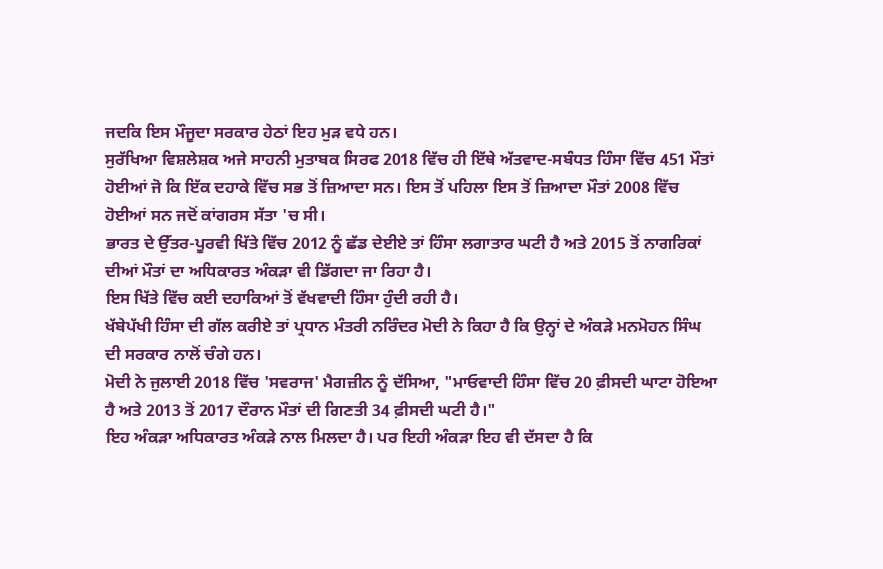ਜਦਕਿ ਇਸ ਮੌਜੂਦਾ ਸਰਕਾਰ ਹੇਠਾਂ ਇਹ ਮੁੜ ਵਧੇ ਹਨ।
ਸੁਰੱਖਿਆ ਵਿਸ਼ਲੇਸ਼ਕ ਅਜੇ ਸਾਹਨੀ ਮੁਤਾਬਕ ਸਿਰਫ 2018 ਵਿੱਚ ਹੀ ਇੱਥੇ ਅੱਤਵਾਦ-ਸਬੰਧਤ ਹਿੰਸਾ ਵਿੱਚ 451 ਮੌਤਾਂ ਹੋਈਆਂ ਜੋ ਕਿ ਇੱਕ ਦਹਾਕੇ ਵਿੱਚ ਸਭ ਤੋਂ ਜ਼ਿਆਦਾ ਸਨ। ਇਸ ਤੋਂ ਪਹਿਲਾ ਇਸ ਤੋਂ ਜ਼ਿਆਦਾ ਮੌਤਾਂ 2008 ਵਿੱਚ ਹੋਈਆਂ ਸਨ ਜਦੋਂ ਕਾਂਗਰਸ ਸੱਤਾ 'ਚ ਸੀ।
ਭਾਰਤ ਦੇ ਉੱਤਰ-ਪੂਰਵੀ ਖਿੱਤੇ ਵਿੱਚ 2012 ਨੂੰ ਛੱਡ ਦੇਈਏ ਤਾਂ ਹਿੰਸਾ ਲਗਾਤਾਰ ਘਟੀ ਹੈ ਅਤੇ 2015 ਤੋਂ ਨਾਗਰਿਕਾਂ ਦੀਆਂ ਮੌਤਾਂ ਦਾ ਅਧਿਕਾਰਤ ਅੰਕੜਾ ਵੀ ਡਿੱਗਦਾ ਜਾ ਰਿਹਾ ਹੈ।
ਇਸ ਖਿੱਤੇ ਵਿੱਚ ਕਈ ਦਹਾਕਿਆਂ ਤੋਂ ਵੱਖਵਾਦੀ ਹਿੰਸਾ ਹੁੰਦੀ ਰਹੀ ਹੈ।
ਖੱਬੇਪੱਖੀ ਹਿੰਸਾ ਦੀ ਗੱਲ ਕਰੀਏ ਤਾਂ ਪ੍ਰਧਾਨ ਮੰਤਰੀ ਨਰਿੰਦਰ ਮੋਦੀ ਨੇ ਕਿਹਾ ਹੈ ਕਿ ਉਨ੍ਹਾਂ ਦੇ ਅੰਕੜੇ ਮਨਮੋਹਨ ਸਿੰਘ ਦੀ ਸਰਕਾਰ ਨਾਲੋਂ ਚੰਗੇ ਹਨ।
ਮੋਦੀ ਨੇ ਜੁਲਾਈ 2018 ਵਿੱਚ 'ਸਵਰਾਜ' ਮੈਗਜ਼ੀਨ ਨੂੰ ਦੱਸਿਆ, "ਮਾਓਵਾਦੀ ਹਿੰਸਾ ਵਿੱਚ 20 ਫ਼ੀਸਦੀ ਘਾਟਾ ਹੋਇਆ ਹੈ ਅਤੇ 2013 ਤੋਂ 2017 ਦੌਰਾਨ ਮੌਤਾਂ ਦੀ ਗਿਣਤੀ 34 ਫ਼ੀਸਦੀ ਘਟੀ ਹੈ।"
ਇਹ ਅੰਕੜਾ ਅਧਿਕਾਰਤ ਅੰਕੜੇ ਨਾਲ ਮਿਲਦਾ ਹੈ। ਪਰ ਇਹੀ ਅੰਕੜਾ ਇਹ ਵੀ ਦੱਸਦਾ ਹੈ ਕਿ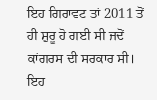ਇਹ ਗਿਰਾਵਟ ਤਾਂ 2011 ਤੋਂ ਹੀ ਸ਼ੁਰੂ ਹੋ ਗਈ ਸੀ ਜਦੋਂ ਕਾਂਗਰਸ ਦੀ ਸਰਕਾਰ ਸੀ।
ਇਹ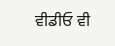ਵੀਡੀਓ ਵੀ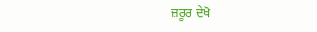ਜ਼ਰੂਰ ਦੇਖੋ